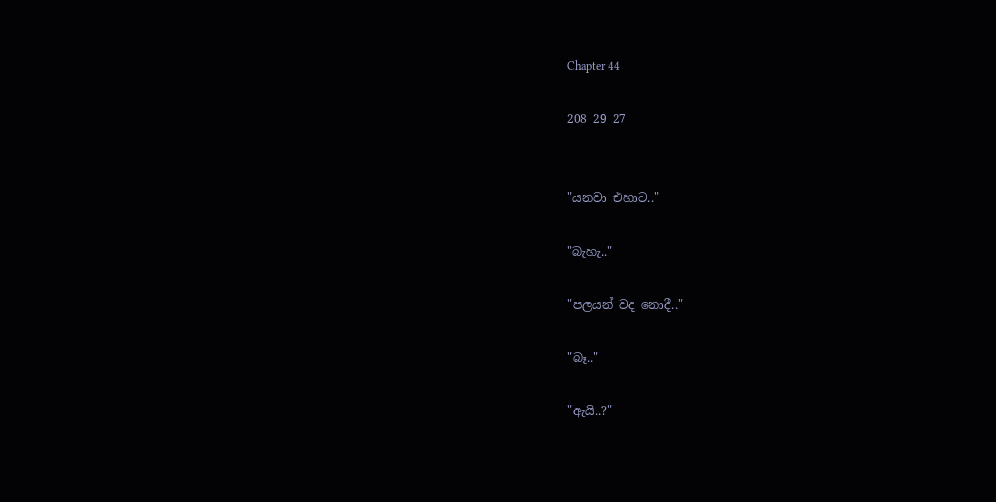Chapter 44

208 29 27


"යනවා එහාට.."

"බැහැ.."

"පලයන් වද නොදී.."

"බෑ.."

"ඇයි..?"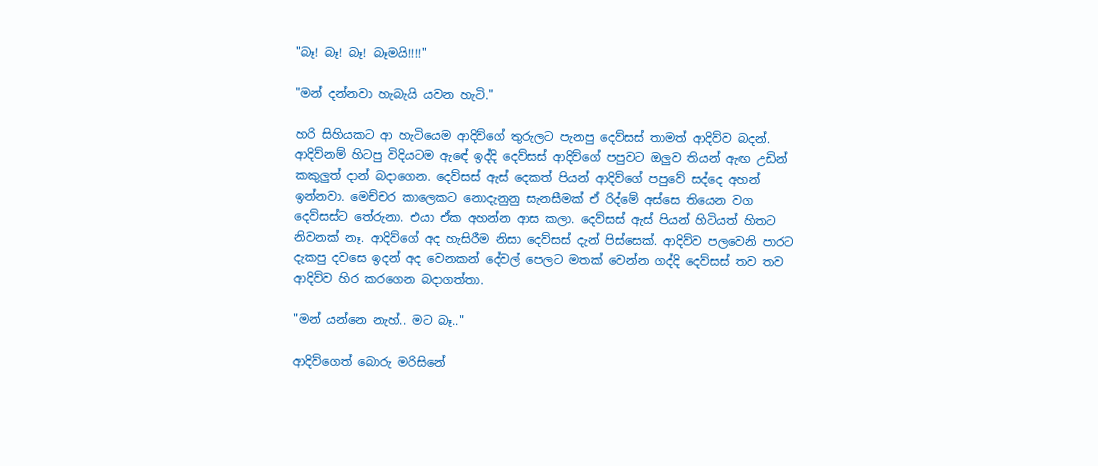"බෑ! බෑ! බෑ! බෑමයි!!!!"

"මන් දන්නවා හැබැයි යවන හැටි."

හරි සිහියකට ආ හැටියෙම ආදිව්ගේ තුරුලට පැනපු දෙව්සස් තාමත් ආදිව්ව බදන්. ආදිව්නම් හිටපු විදියටම ඇඳේ ඉද්දි දෙව්සස් ආදිව්ගේ පපුවට ඔලුව තියන් ඇඟ උඩින් කකුලුත් දාන් බදාගෙන. දෙව්සස් ඇස් දෙකත් පියන් ආදිව්ගේ පපුවේ සද්දෙ අහන් ඉන්නවා. මෙච්චර කාලෙකට නොදැනුනු සැනසීමක් ඒ රිද්මේ අස්සෙ තියෙන වග දෙව්සස්ට තේරුනා. එයා ඒක අහන්න ආස කලා. දෙව්සස් ඇස් පියන් හිටියත් හිතට නිවනක් නෑ. ආදිව්ගේ අද හැසිරීම නිසා දෙව්සස් දැන් පිස්සෙක්. ආදිව්ව පලවෙනි පාරට දැකපු දවසෙ ඉදන් අද වෙනකන් දේවල් පෙලට මතක් වෙන්න ගද්දි දෙව්සස් තව තව ආදිව්ව හිර කරගෙන බදාගත්තා.

"මන් යන්නෙ නැහ්.. මට බෑ.."

ආදිව්ගෙත් බොරු මරිසිනේ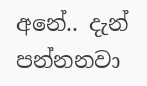අනේ.. දැන් පන්නනවා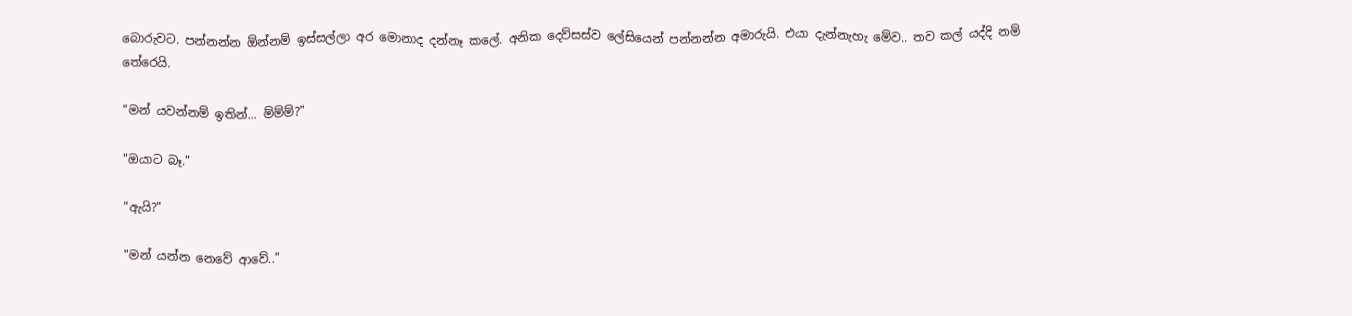බොරුවට. පන්නන්න ඕන්නම් ඉස්සල්ලා අර මොනාද දන්නෑ කලේ. අනික දෙව්සස්ව ලේසියෙන් පන්නන්න අමාරුයි. එයා දැන්නැහැ මේව.. තව කල් යද්දි නම් තේරෙයි.

"මන් යවන්නම් ඉතින්... ම්ම්ම්?"

"ඔයාට බෑ."

"ඇයි?"

"මන් යන්න නෙවේ ආවේ.."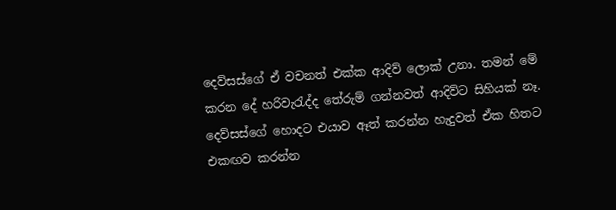දෙව්සස්ගේ ඒ වචනත් එක්ක ආදිව් ලොක් උනා. තමන් මේ කරන දේ හරිවැරැද්ද තේරුම් ගන්නවත් ආදිව්ට සිහියක් නෑ. දෙව්සස්ගේ හොදට එයාව ඈත් කරන්න හැදුවත් ඒක හිතට එකඟව කරන්න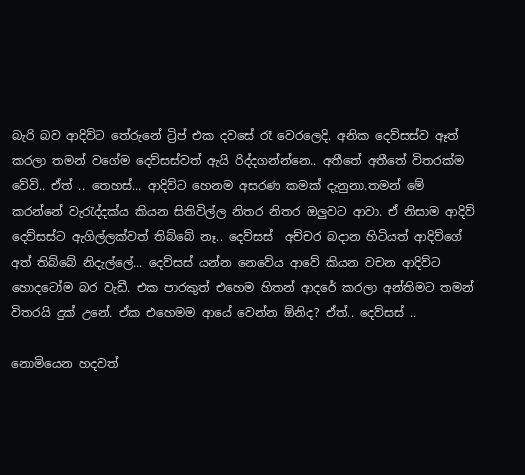බැරි බව ආදිව්ට තේරුනේ ට්‍රිප් එක දවසේ රෑ වෙරලෙදි. අනික දෙව්සස්ව ඈත් කරලා තමන් වගේම දෙව්සස්වත් ඇයි රිද්දගන්න්නෙ.. අතීතේ අතීතේ විතරක්ම වේවි.. ඒත් .. තෙහස්... ආදිව්ට හෙනම අසරණ කමක් දැනුනා.තමන් මේ කරන්නේ වැරැද්දක්ය කියන සිතිවිල්ල නිතර නිතර ඔලුවට ආවා. ඒ නිසාම ආදිව් දෙව්සස්ට ඇගිල්ලක්වත් තිබ්බේ නෑ.. දෙව්සස්  අච්චර බදාන හිටියත් ආදිව්ගේ අත් තිබ්බේ නිදැල්ලේ... දෙව්සස් යන්න නෙවේය ආවේ කියන වචන ආදිව්ට හොදටෝම බර වැඩී. එක පාරකුත් එහෙම හිතන් ආදරේ කරලා අන්තිමට තමන් විතරයි දුක් උනේ. ඒක එහෙමම ආයේ වෙන්න ඕනිද? ඒත්.. දෙව්සස් ..

නොමියෙන හදවත්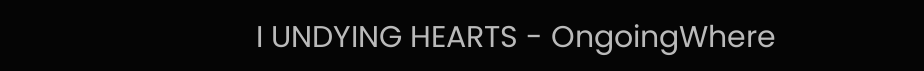I UNDYING HEARTS - OngoingWhere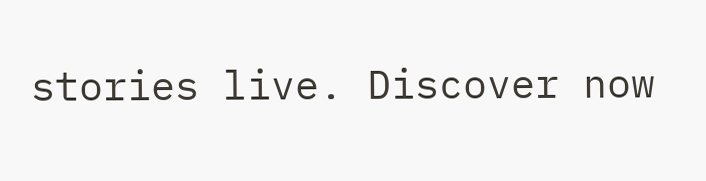stories live. Discover now